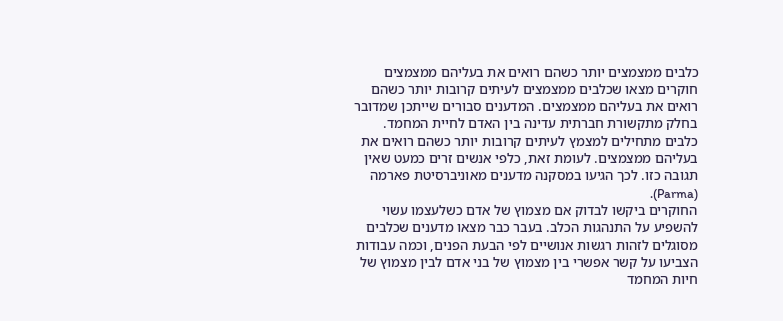כלבים ממצמצים יותר כשהם רואים את בעליהם ממצמצים
חוקרים מצאו שכלבים ממצמצים לעיתים קרובות יותר כשהם רואים את בעליהם ממצמצים. המדענים סבורים שייתכן שמדובר בחלק מתקשורת חברתית עדינה בין האדם לחיית המחמד.
כלבים מתחילים למצמץ לעיתים קרובות יותר כשהם רואים את בעליהם ממצמצים. לעומת זאת, כלפי אנשים זרים כמעט שאין תגובה כזו. לכך הגיעו במסקנה מדענים מאוניברסיטת פארמה (Parma).
החוקרים ביקשו לבדוק אם מצמוץ של אדם כשלעצמו עשוי להשפיע על התנהגות הכלב. בעבר כבר מצאו מדענים שכלבים מסוגלים לזהות רגשות אנושיים לפי הבעת הפנים, וכמה עבודות הצביעו על קשר אפשרי בין מצמוץ של בני אדם לבין מצמוץ של חיות המחמד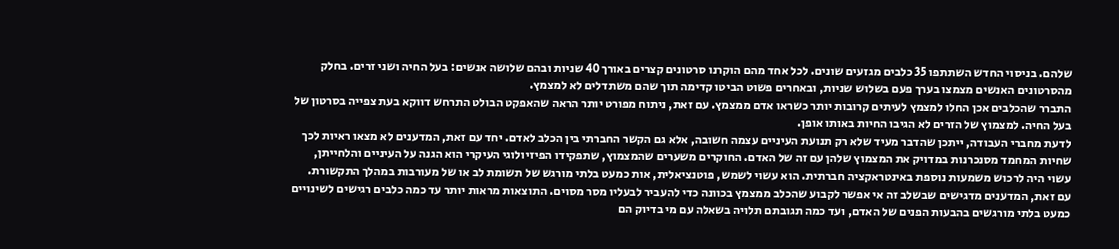שלהם. בניסוי החדש השתתפו 35 כלבים מגזעים שונים. לכל אחד מהם הוקרנו סרטונים קצרים באורך 40 שניות ובהם שלושה אנשים: בעל החיה ושני זרים. בחלק מהסרטונים האנשים מצמצו בערך פעם בשלוש שניות, ובאחרים פשוט הביטו קדימה תוך שהם משתדלים לא למצמץ.
התברר שהכלבים אכן החלו למצמץ לעיתים קרובות יותר כשראו אדם ממצמץ. עם זאת, ניתוח מפורט יותר הראה שהאפקט הבולט התרחש דווקא בעת צפייה בסרטון של בעל החיה. למצמוץ של הזרים לא הגיבו החיות באותו אופן.
לדעת מחברי העבודה, ייתכן שהדבר מעיד שלא רק תנועת העיניים עצמה חשובה, אלא גם הקשר החברתי בין הכלב לאדם. יחד עם זאת, המדענים לא מצאו ראיות לכך שחיות המחמד מסנכרנות במדויק את המצמוץ שלהן עם זה של האדם. החוקרים משערים שהמצמוץ, שתפקידו הפיזיולוגי העיקרי הוא הגנה על העיניים והלחייתן, עשוי היה לרכוש משמעות נוספת באינטראקציה חברתית. הוא עשוי לשמש, פוטנציאלית, אות כמעט בלתי מורגש של תשומת לב או של מעורבות במהלך התקשורת.
עם זאת, המדענים מדגישים שבשלב זה אי אפשר לקבוע שהכלב ממצמץ בכוונה כדי להעביר לבעליו מסר מסוים. התוצאות מראות יותר עד כמה כלבים רגישים לשינויים כמעט בלתי מורגשים בהבעות הפנים של האדם, ועד כמה תגובתם תלויה בשאלה עם מי בדיוק הם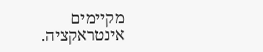מקיימים אינטראקציה.